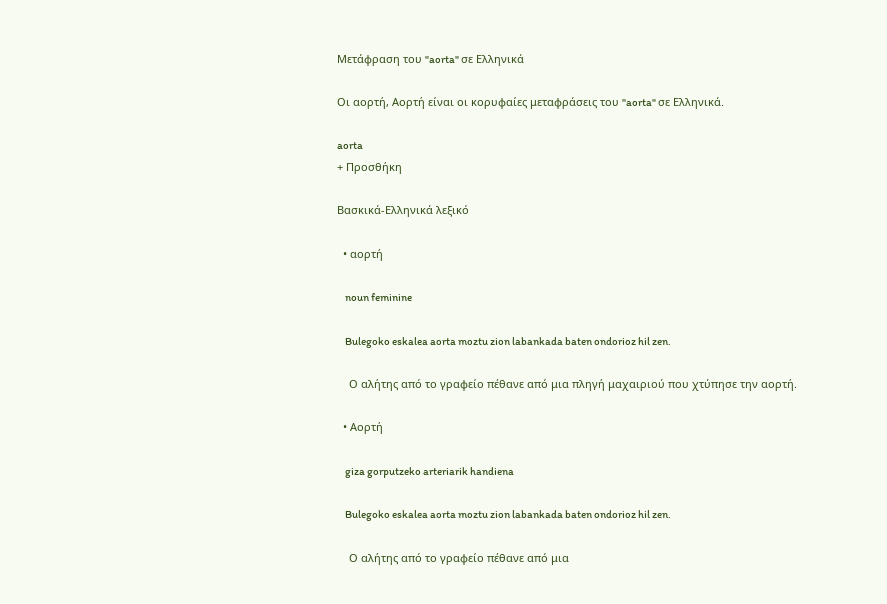Μετάφραση του "aorta" σε Ελληνικά

Οι αορτή, Αορτή είναι οι κορυφαίες μεταφράσεις του "aorta" σε Ελληνικά.

aorta
+ Προσθήκη

Βασκικά-Ελληνικά λεξικό

  • αορτή

    noun feminine

    Bulegoko eskalea aorta moztu zion labankada baten ondorioz hil zen.

    Ο αλήτης από το γραφείο πέθανε από μια πληγή μαχαιριού που χτύπησε την αορτή.

  • Αορτή

    giza gorputzeko arteriarik handiena

    Bulegoko eskalea aorta moztu zion labankada baten ondorioz hil zen.

    Ο αλήτης από το γραφείο πέθανε από μια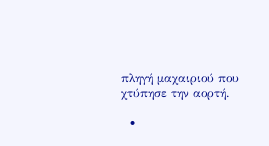πληγή μαχαιριού που χτύπησε την αορτή.

  •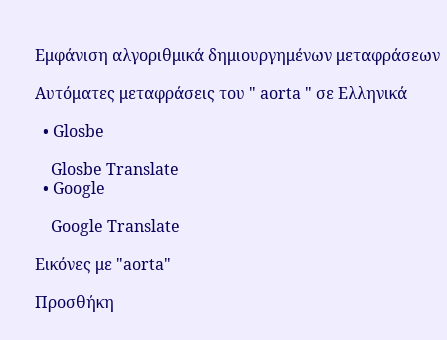Εμφάνιση αλγοριθμικά δημιουργημένων μεταφράσεων

Αυτόματες μεταφράσεις του " aorta " σε Ελληνικά

  • Glosbe

    Glosbe Translate
  • Google

    Google Translate

Εικόνες με "aorta"

Προσθήκη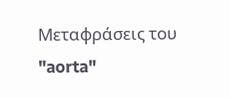Μεταφράσεις του "aorta"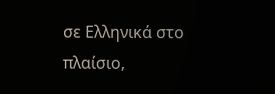σε Ελληνικά στο πλαίσιο,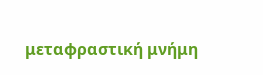μεταφραστική μνήμη